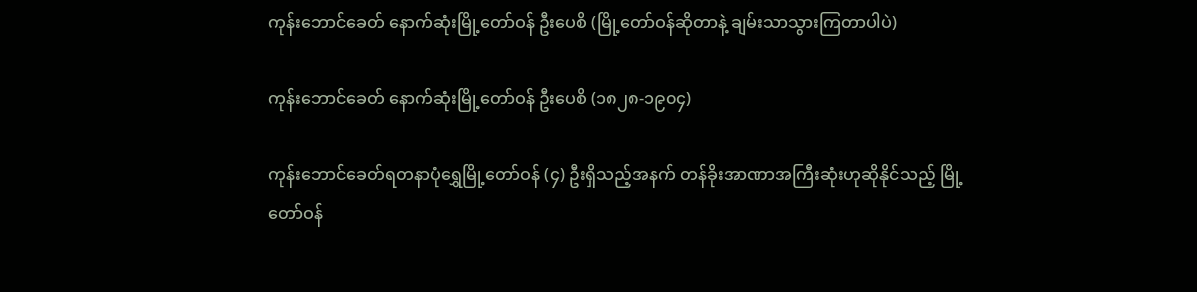ကုန်းဘောင်ခေတ် နောက်ဆုံးမြို့တော်ဝန် ဦးပေစိ (မြို့တော်ဝန်ဆိုတာနဲ့ ချမ်းသာသွားကြတာပါပဲ)

ကုန်းဘောင်ခေတ် နောက်ဆုံးမြို့တော်ဝန် ဦးပေစိ (၁၈၂၈-၁၉၀၄)

ကုန်းဘောင်ခေတ်ရတနာပုံရွှေမြို့တော်ဝန် (၄) ဦးရှိသည့်အနက် တန်ခိုးအာဏာအကြီးဆုံးဟုဆိုနိုင်သည့် မြို့တော်ဝန်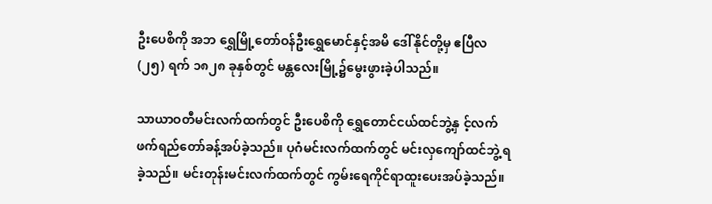ဦးပေစိကို အဘ ရွှေမြို့တော်ဝန်ဦးရွှေမောင်နှင့်အမိ ဒေါ်နိုင်တို့မှ ဧပြီလ (၂၅) ရက် ၁၈၂၈ ခုနှစ်တွင် မန္တလေးမြို့၌မွေးဖွားခဲ့ပါသည်။

သာယာဝတီမင်းလက်ထက်တွင် ဦးပေစိကို ရွှေတောင်ငယ်ထင်ဘွဲ့နှ င့်လက်ဖက်ရည်တော်ခန့်အပ်ခဲ့သည်။ ပုဂံမင်းလက်ထက်တွင် မင်းလှကျော်ထင်ဘွဲ့ ရခဲ့သည်။ မင်းတုန်းမင်းလက်ထက်တွင် ကွမ်းရေကိုင်ရာထူးပေးအပ်ခဲ့သည်။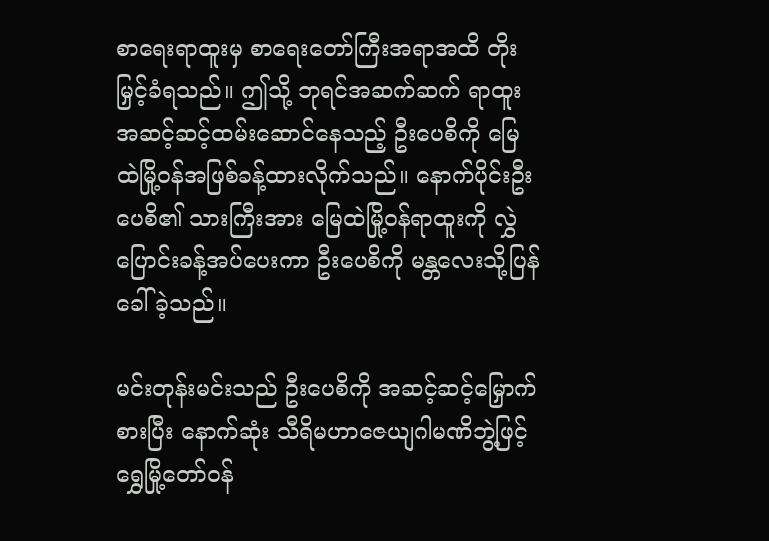စာရေးရာထူးမှ စာရေးတော်ကြီးအရာအထိ တိုးမြှင့်ခံရသည်။ ဤသို့ ဘုရင်အဆက်ဆက် ရာထူးအဆင့်ဆင့်ထမ်းဆောင်နေသည့် ဦးပေစိကို မြေထဲမြို့ဝန်အဖြစ်ခန့်ထားလိုက်သည်။ နောက်ပိုင်းဦးပေစိ၏ သားကြီးအား မြေထဲမြို့ဝန်ရာထူးကို လွှဲပြောင်းခန့်အပ်ပေးကာ ဦးပေစိကို မန္တလေးသို့ပြန်ခေါ်ခဲ့သည်။

မင်းတုန်းမင်းသည် ဦးပေစိကို အဆင့်ဆင့်မြှောက်စားပြီး နောက်ဆုံး သီရိမဟာဇေယျဂါမဏိဘွဲ့ဖြင့် ရွှေမြို့တော်ဝန်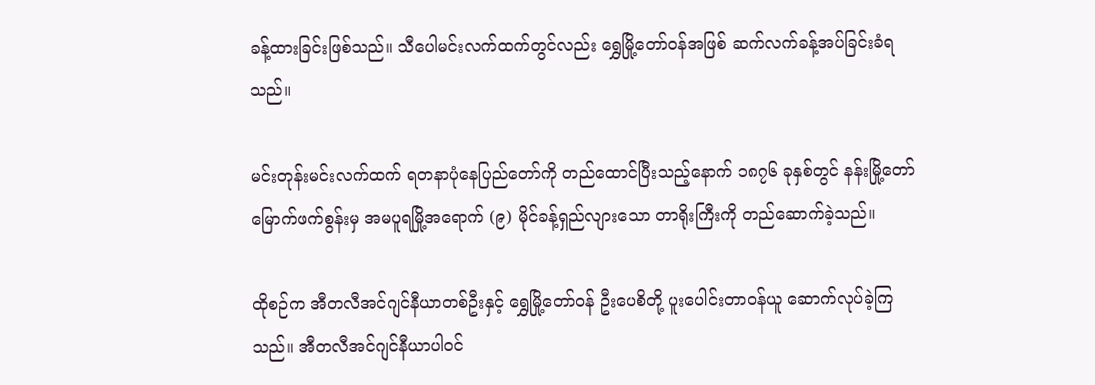ခန့်ထားခြင်းဖြစ်သည်။ သီပေါမင်းလက်ထက်တွင်လည်း ရွှေမြို့တော်ဝန်အဖြစ် ဆက်လက်ခန့်အပ်ခြင်းခံရသည်။

မင်းတုန်းမင်းလက်ထက် ရတနာပုံနေပြည်တော်ကို တည်ထောင်ပြီးသည့်နောက် ၁၈၇၆ ခုနှစ်တွင် နန်းမြို့တော်မြောက်ဖက်စွန်းမှ အမပူရမြို့အရောက် (၉) မိုင်ခန့်ရှည်လျားသော တာရိုးကြီးကို တည်ဆောက်ခဲ့သည်။

ထိုစဉ်က အီတလီအင်ဂျင်နီယာတစ်ဦးနှင့် ရွှေမြို့တော်ဝန် ဦးပေစိတို့ ပူးပေါင်းတာဝန်ယူ ဆောက်လုပ်ခဲ့ကြသည်။ အီတလီအင်ဂျင်နီယာပါဝင်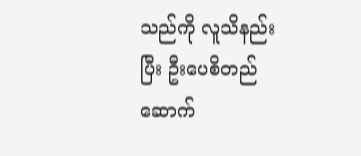သည်ကို လူသိနည်းပြီး ဦးပေစိတည်ဆောက်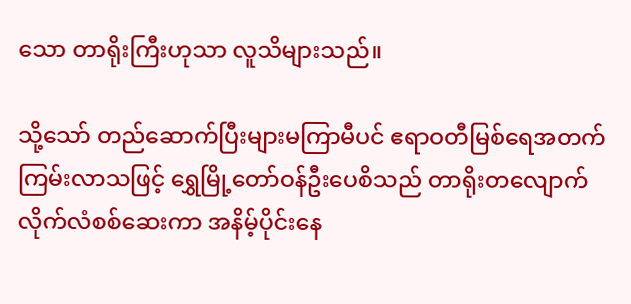သော တာရိုးကြီးဟုသာ လူသိများသည်။

သို့သော် တည်ဆောက်ပြီးများမကြာမီပင် ဧရာဝတီမြစ်ရေအတက်ကြမ်းလာသဖြင့် ရွှေမြို့တော်ဝန်ဦးပေစိသည် တာရိုးတလျောက်လိုက်လံစစ်ဆေးကာ အနိမ့်ပိုင်းနေ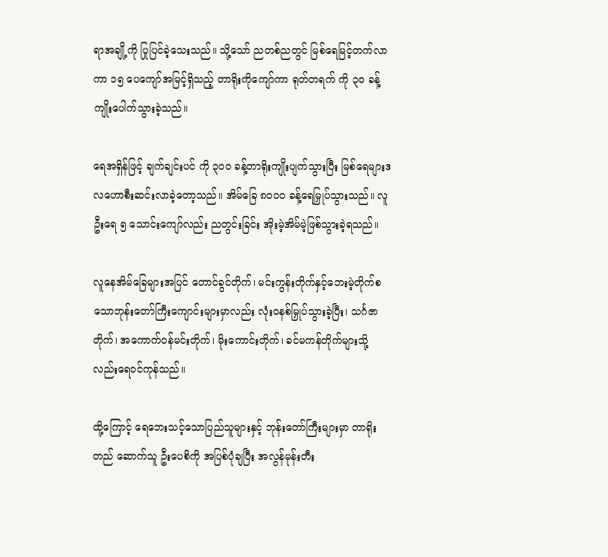ရာအချို့ကို ပြုပြင်ခဲ့သေးသည်။ သို့သော် ညတစ်ညတွင် မြစ်ရေမြင့်တက်လာကာ ၁၅ ပေကျော်အမြင့်ရှိသည့် တာရိုးကိုကျော်ကာ ရုတ်တရက် ကို ၃၀ ခန့်ကျိုးပေါက်သွားခဲ့သည်။

ရေအရှိန်ဖြင့် ချက်ချင်းပင် ကို ၃၀၀ ခန့်တာရိုးကျိုးပျက်သွားပြီး မြစ်ရေများဒလဟောစီးဆင်းလာခဲ့တော့သည်။ အိမ်ခြေ ၈၀၀၀ ခန့်ရေမြှုပ်သွားသည်။ လူဦးရေ ၅ သောင်းကျော်လည်း ညတွင်းခြင်း အိုးမဲ့အိမ်မဲ့ဖြစ်သွားခဲ့ရသည်။

လူနေအိမ်ခြေများအပြင် တောင်ခွင်တိုက်၊ မင်းကွန်းတိုက်နှင့်ဘေးမဲ့တိုက်စသောဘုန်းတော်ကြီးကျောင်းများမှာလည်း လုံးဝနစ်မြှုပ်သွားခဲ့ပြီး၊ သင်္ဂဇာတိုက်၊ အကောက်ဝန်မင်းတိုက်၊ မိုးကောင်းတိုက်၊ ခင်မကန်တိုက်များသို့လည်းရေဝင်ကုန်သည်။

ထို့ကြောင့် ရေဘေးသင့်သောပြည်သူများနှင့် ဘုန်းတော်ကြီးများမှာ တာရိုးတည် ဆောက်သူ ဦးပေစိကို အပြစ်ပုံချပြီး အလွန်မုန်းတီး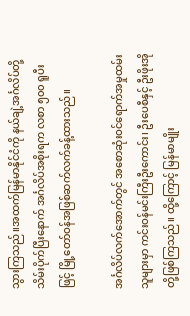သွားကြသည်။အထက်မြန်မာနိုင်ငံကို နယ်ချဲ့အင်္ဂလိပ်တို့ သိမ်းပိုက်ပြီးနောက် အင်္ဂလိပ်အစိုးရက လစာ ၅၀၀ ရူပီးဖြင့် မြို့တော်ဝန်အဖြစ်ဆက်လက်ခန့်ထားသည်။

အင်္ဂလိပ်လက်အောက်တွင် အစောဆုံးဝင်ရောက်အမှုထမ်းသူများမှာ ကင်းဝန်မင်းကြီးဦးကောင်း၊ ဦးပေစီနှင့် ဦးဖိုးအိုတို့ဖြစ်ကြသည်။ ထို့ကြောင့် မြန်မာမျိုး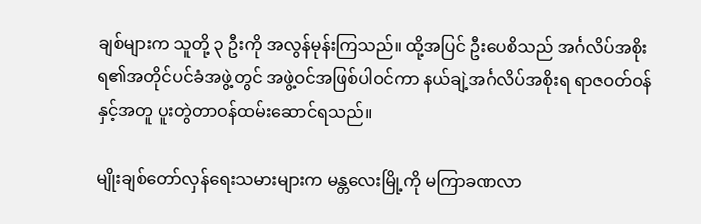ချစ်များက သူတို့ ၃ ဦးကို အလွန်မုန်းကြသည်။ ထို့အပြင် ဦးပေစိသည် အင်္ဂလိပ်အစိုးရ၏အတိုင်ပင်ခံအဖွဲ့တွင် အဖွဲ့ဝင်အဖြစ်ပါဝင်ကာ နယ်ချဲ့အင်္ဂလိပ်အစိုးရ ရာဇဝတ်ဝန်နှင့်အတူ ပူးတွဲတာဝန်ထမ်းဆောင်ရသည်။

မျိုးချစ်တော်လှန်ရေးသမားများက မန္တလေးမြို့ကို မကြာခဏလာ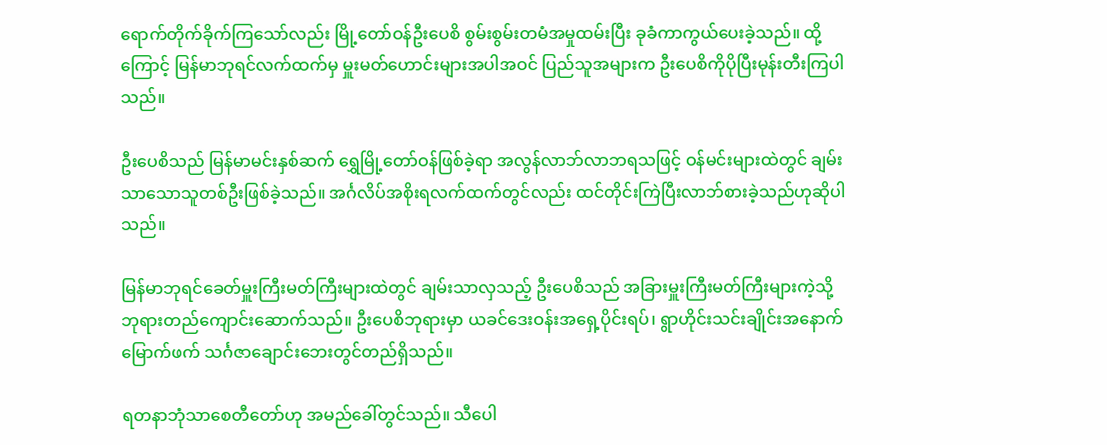ရောက်တိုက်ခိုက်ကြသော်လည်း မြို့တော်ဝန်ဦးပေစိ စွမ်းစွမ်းတမံအမှုထမ်းပြီး ခုခံကာကွယ်ပေးခဲ့သည်။ ထို့ကြောင့် မြန်မာဘုရင်လက်ထက်မှ မှူးမတ်ဟောင်းများအပါအဝင် ပြည်သူအများက ဦးပေစိကိုပိုပြီးမုန်းတီးကြပါသည်။

ဦးပေစိသည် မြန်မာမင်းနှစ်ဆက် ရွှေမြို့တော်ဝန်ဖြစ်ခဲ့ရာ အလွန်လာဘ်လာဘရသဖြင့် ဝန်မင်းများထဲတွင် ချမ်းသာသောသူတစ်ဦးဖြစ်ခဲ့သည်။ အင်္ဂလိပ်အစိုးရလက်ထက်တွင်လည်း ထင်တိုင်းကြဲပြီးလာဘ်စားခဲ့သည်ဟုဆိုပါသည်။

မြန်မာဘုရင်ခေတ်မှူးကြီးမတ်ကြီးများထဲတွင် ချမ်းသာလှသည့် ဦးပေစိသည် အခြားမှူးကြီးမတ်ကြီးများကဲ့သို့ ဘုရားတည်ကျောင်းဆောက်သည်။ ဦးပေစိဘုရားမှာ ယခင်ဒေးဝန်းအရှေ့ပိုင်းရပ်၊ ရွာဟိုင်းသင်းချိုင်းအနောက်မြောက်ဖက် သင်္ဂဇာချောင်းဘေးတွင်တည်ရှိသည်။

ရတနာဘုံသာစေတီတော်ဟု အမည်ခေါ်တွင်သည်။ သီပေါ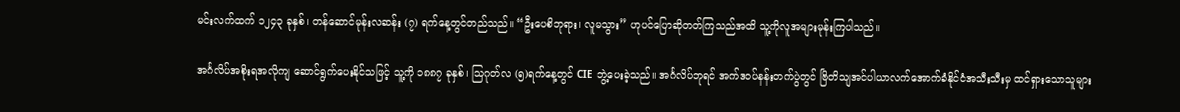မင်းလက်ထက် ၁၂၄၃ ခုနှစ်၊ တန်ဆောင်မုန်းလဆန်း (၇) ရက်နေ့တွင်တည်သည်။ “ဦးပေစိဘုရား၊ လူမသွား” ဟုပင်ပြောဆိုတတ်ကြသည်အထိ သူ့ကိုလူအများမုန်းကြပါသည်။

အင်္ဂလိပ်အစိုးရအလိုကျ ဆောင်ရွက်ပေးနိုင်သဖြင့် သူ့ကို ၁၈၈၇ ခုနှစ်၊ သြဂုတ်လ (၅)ရက်နေ့တွင် CIE ဘွဲ့ပေးခဲ့သည်။ အင်္ဂလိပ်ဘုရင် အက်ဒဝပ်နန်းတက်ပွဲတွင် ဗြိတိသျအင်ပါယာလက်အောက်ခံနိုင်ငံအသီးသီးမှ ထင်ရှားသောသူများ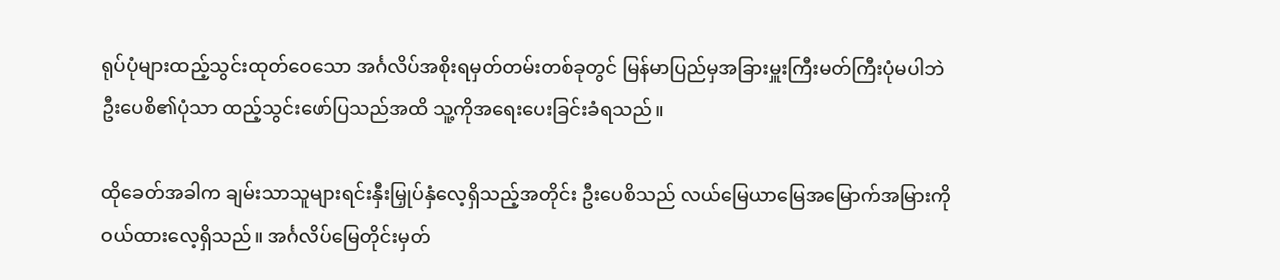ရုပ်ပုံများထည့်သွင်းထုတ်ဝေသော အင်္ဂလိပ်အစိုးရမှတ်တမ်းတစ်ခုတွင် မြန်မာပြည်မှအခြားမှူးကြီးမတ်ကြီးပုံမပါဘဲ ဦးပေစိ၏ပုံသာ ထည့်သွင်းဖော်ပြသည်အထိ သူ့ကိုအရေးပေးခြင်းခံရသည်။

ထိုခေတ်အခါက ချမ်းသာသူများရင်းနှီးမြှုပ်နှံလေ့ရှိသည့်အတိုင်း ဦးပေစိသည် လယ်မြေယာမြေအမြောက်အမြားကို ဝယ်ထားလေ့ရှိသည်။ အင်္ဂလိပ်မြေတိုင်းမှတ်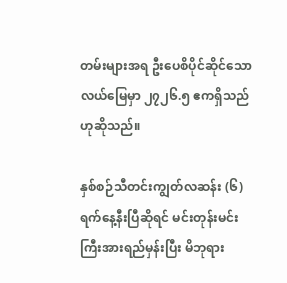တမ်းများအရ ဦးပေစိပိုင်ဆိုင်သောလယ်မြေမှာ ၂၇၂၆.၅ ဧကရှိသည်ဟုဆိုသည်။

နှစ်စဉ်သီတင်းကျွတ်လဆန်း (၆)ရက်နေ့နီးပြီဆိုရင် မင်းတုန်းမင်းကြီးအားရည်မှန်းပြီး မိဘုရား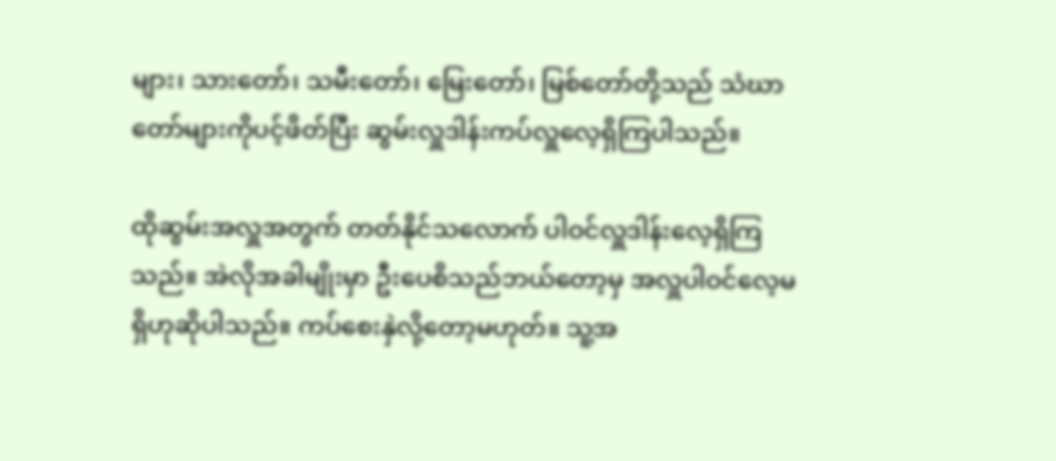များ၊ သားတော်၊ သမီးတော်၊ မြေးတော်၊ မြစ်တော်တို့သည် သံဃာတော်များကိုပင့်ဖိတ်ပြီး ဆွမ်းလှူဒါန်းကပ်လှူလေ့ရှိကြပါသည်။

ထိုဆွမ်းအလှူအတွက် တတ်နိုင်သလောက် ပါဝင်လှူဒါန်းလေ့ရှိကြသည်။ အဲလိုအခါမျိုးမှာ ဦးပေစိသည်ဘယ်တော့မှ အလှူပါဝင်လေ့မရှိဟုဆိုပါသည်။ ကပ်စေးနှဲလို့တော့မဟုတ်။ သူ့အ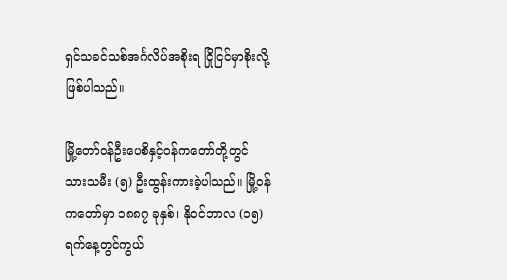ရှင်သခင်သစ်အင်္ဂလိပ်အစိုးရ ငြိုငြင်မှာစိုးလို့ဖြစ်ပါသည်။

မြို့တော်ဝန်ဦးပေစိနှင့်ဝန်ကတော်တို့တွင် သားသမီး (၅) ဦးထွန်းကားခဲ့ပါသည်။ မြို့ဝန်ကတော်မှာ ၁၈၈၇ ခုနှစ်၊ နိုဝင်ဘာလ (၁၅) ရက်နေ့တွင်ကွယ်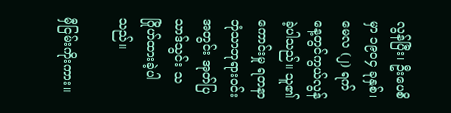လွန်ပြီး၊ ဦးပေစိမှာ ၁၉၀၄ ခုနှစ်၊ မေလ (၂) ရက်နေ့တွင်ကွယ်လွန်ခဲ့ပါသည်။ သူ၏ကောင်းမှု ရတနာဘုံသာဘုရားဝင်းအတွင်း အုတ်ပြသာဒ်သွင်း သဂြိုဟ်ထားခဲ့ပါသည်။

မှီငြမ်းကိုးကား။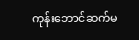ကုန်းဘောင်ဆက်မ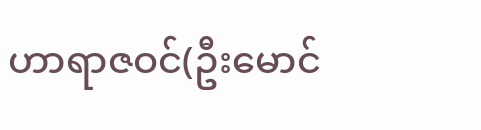ဟာရာဇဝင်(ဦးမောင်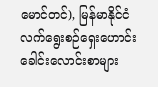မောင်တင်), မြန်မာနိုင်ငံလက်ရွေးစဉ်ရှေးဟောင်းခေါင်းလောင်းစာများ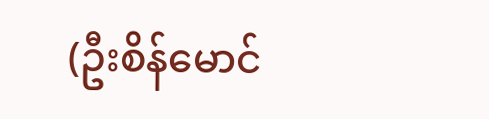(ဦးစိန်မောင်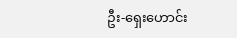ဦး-ရှေးဟောင်း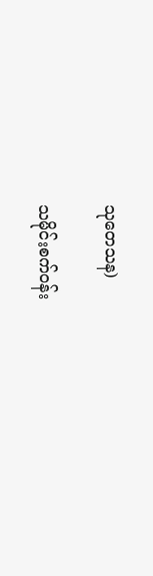သုတေသန)

သမိုင်းစက်ဝန်း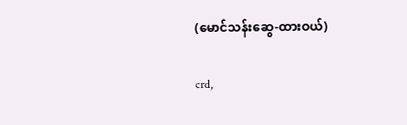(မောင်သန်းဆွေ-ထားဝယ်)

crd,